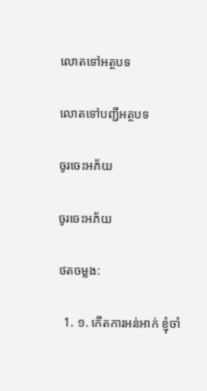លោតទៅអត្ថបទ

លោតទៅបញ្ជីអត្ថបទ

ចូរចេះអភ័យ

ចូរចេះអភ័យ

ថតចម្លង:

  1. ១. កើតការអន់អាក់ ខ្ញុំចាំ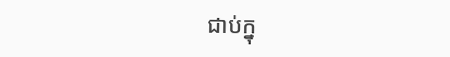ជាប់ក្នុ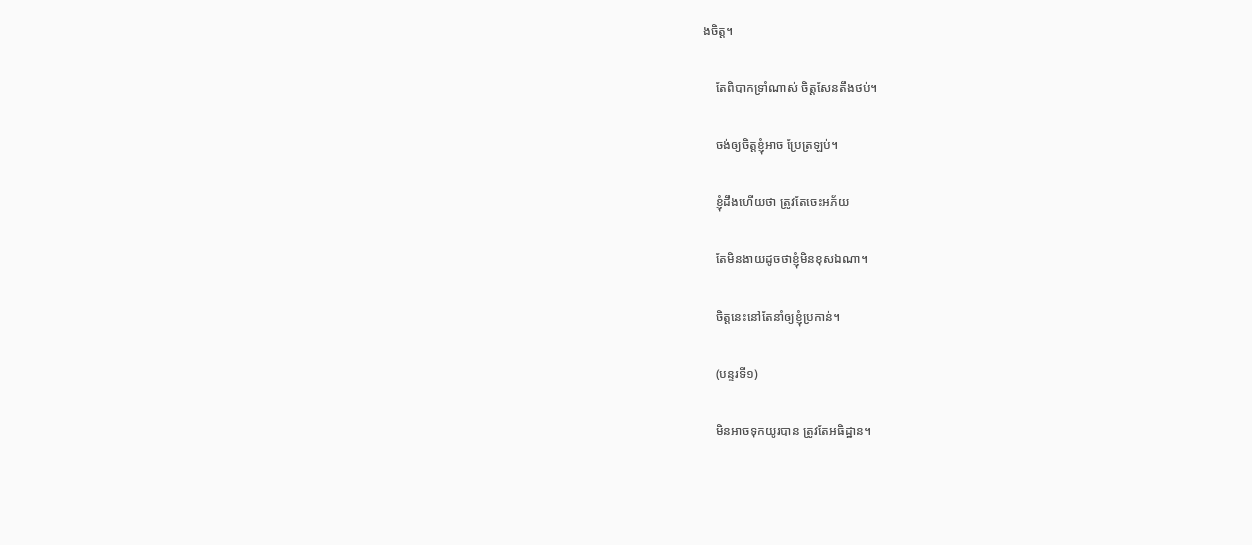ងចិត្ត។

    តែពិបាកទ្រាំណាស់ ចិត្តសែនតឹងថប់។

    ចង់ឲ្យចិត្តខ្ញុំអាច ប្រែត្រឡប់។

    ខ្ញុំដឹងហើយថា ត្រូវតែចេះអភ័យ

    តែមិនងាយដូចថាខ្ញុំមិនខុសឯណា។

    ចិត្តនេះនៅតែនាំឲ្យខ្ញុំប្រកាន់។

    (បន្ទរទី១)

    មិនអាចទុកយូរបាន ត្រូវតែអធិដ្ឋាន។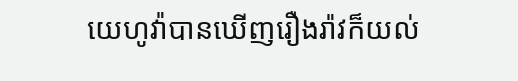យេហូវ៉ាបានឃើញរឿងរ៉ាវក៏យល់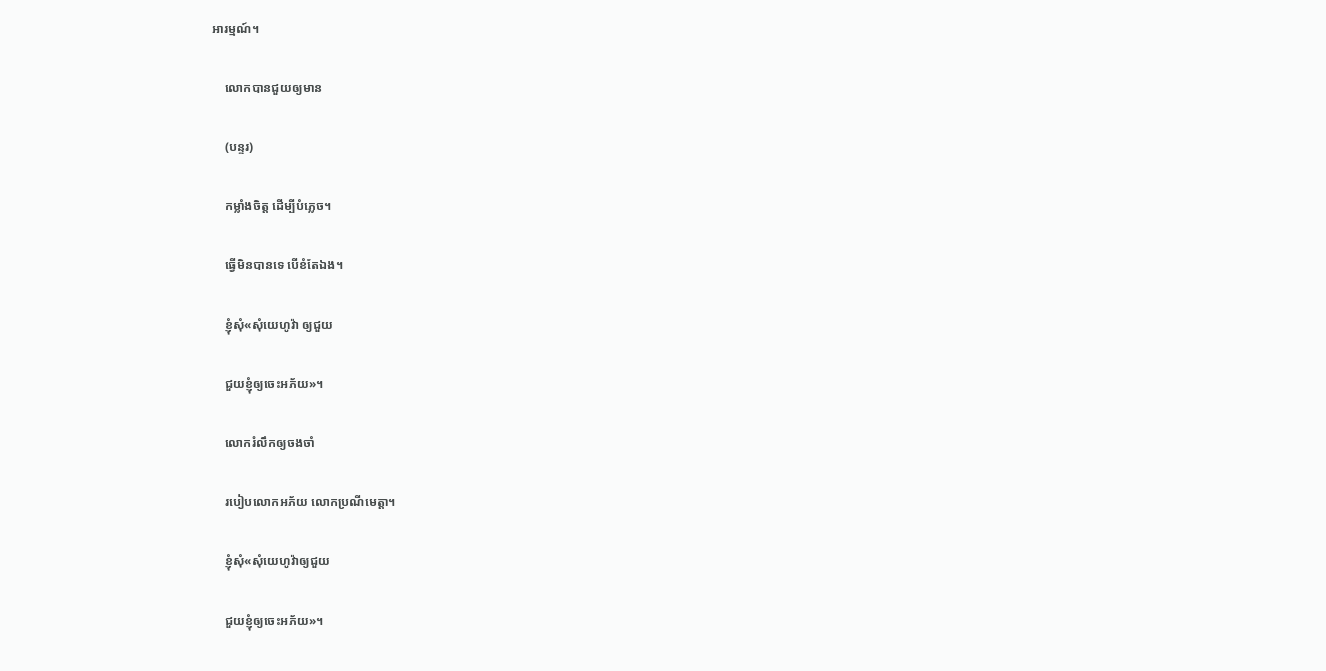អារម្មណ៍។

    លោកបានជួយឲ្យមាន

    (បន្ទរ)

    កម្លាំងចិត្ត ដើម្បីបំភ្លេច។

    ធ្វើមិនបានទេ បើខំតែឯង។

    ខ្ញុំសុំ«សុំយេហូវ៉ា ឲ្យជួយ

    ជួយខ្ញុំឲ្យចេះអភ័យ»។

    លោករំលឹកឲ្យចងចាំ

    របៀបលោកអភ័យ លោកប្រណីមេត្តា។

    ខ្ញុំសុំ«សុំយេហូវ៉ាឲ្យជួយ

    ជួយខ្ញុំឲ្យចេះអភ័យ»។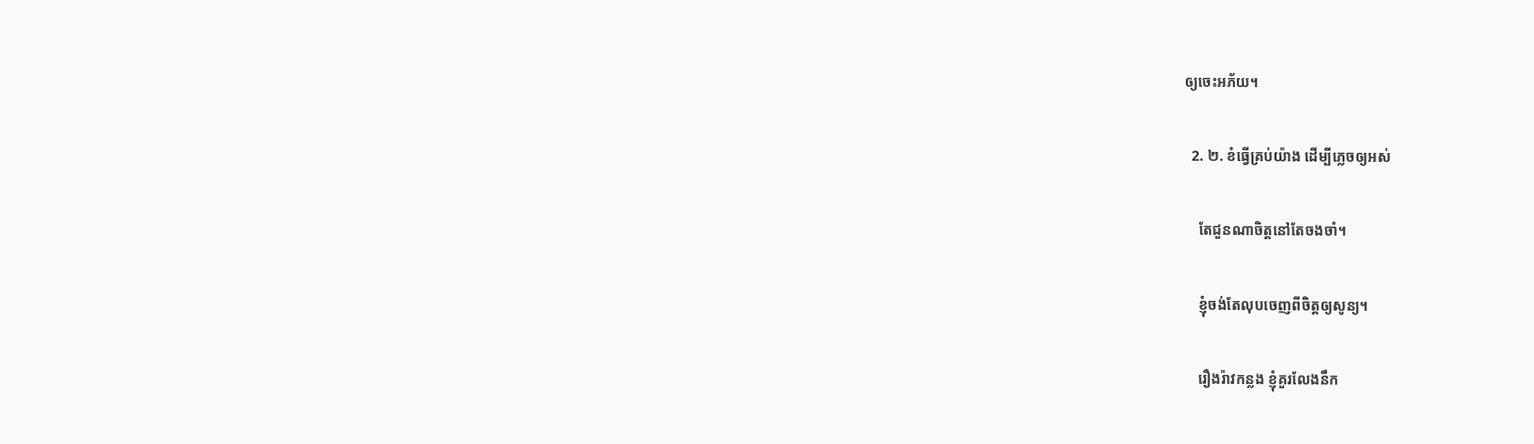ឲ្យចេះអភ័យ។

  2. ២. ខំធ្វើគ្រប់យ៉ាង ដើម្បីភ្លេចឲ្យអស់

    តែជួនណាចិត្តនៅតែចងចាំ។

    ខ្ញុំចង់តែលុបចេញពីចិត្តឲ្យសូន្យ។

    រឿងរ៉ាវកន្លង ខ្ញុំគួរលែងនឹក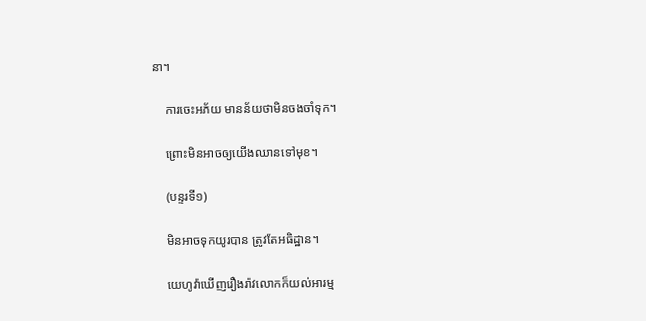នា។

    ការចេះអភ័យ មានន័យថាមិនចងចាំទុក។

    ព្រោះមិនអាចឲ្យយើងឈានទៅមុខ។

    (បន្ទរទី១)

    មិនអាចទុកយូរបាន ត្រូវតែអធិដ្ឋាន។

    យេហូវ៉ាឃើញរឿងរ៉ាវលោកក៏យល់អារម្ម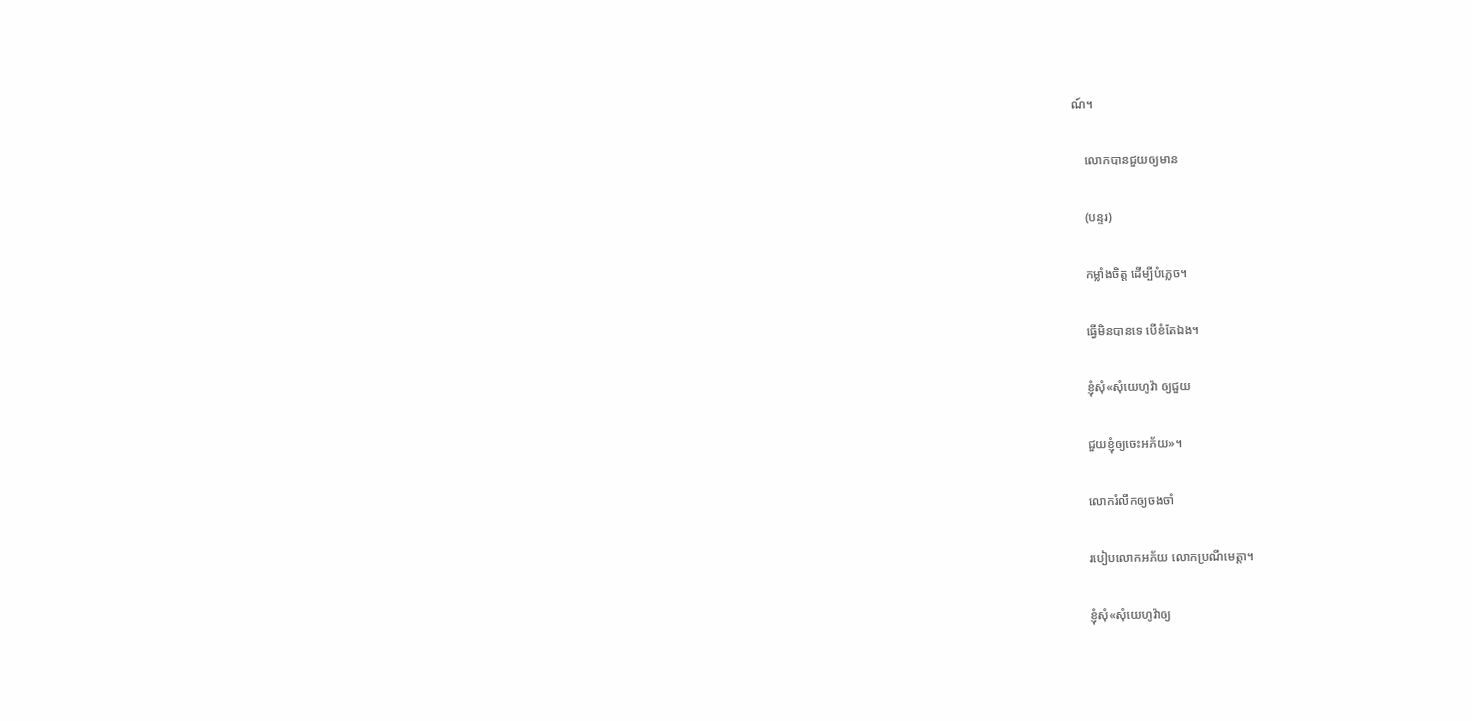ណ៍។

    លោកបានជួយឲ្យមាន

    (បន្ទរ)

    កម្លាំងចិត្ត ដើម្បីបំភ្លេច។

    ធ្វើមិនបានទេ បើខំតែឯង។

    ខ្ញុំសុំ«សុំយេហូវ៉ា ឲ្យជួយ

    ជួយខ្ញុំឲ្យចេះអភ័យ»។

    លោករំលឹកឲ្យចងចាំ

    របៀបលោកអភ័យ លោកប្រណីមេត្តា។

    ខ្ញុំសុំ«សុំយេហូវ៉ាឲ្យ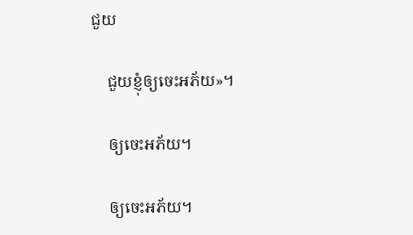ជួយ

    ជួយខ្ញុំឲ្យចេះអភ័យ»។

    ឲ្យចេះអភ័យ។

    ឲ្យចេះអភ័យ។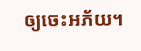ឲ្យចេះអភ័យ។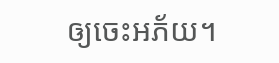ឲ្យចេះអភ័យ។